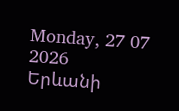Monday, 27 07 2026
Երևանի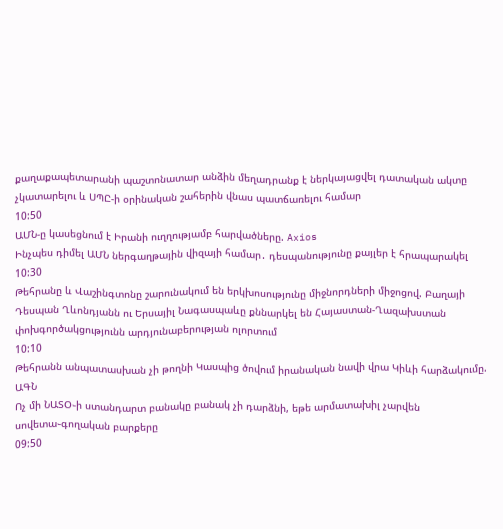քաղաքապետարանի պաշտոնատար անձին մեղադրանք է ներկայացվել դատական ակտը չկատարելու և ՍՊԸ-ի օրինական շահերին վնաս պատճառելու համար
10:50
ԱՄՆ-ը կասեցնում է Իրանի ուղղությամբ հարվածները. Axios
Ինչպես դիմել ԱՄՆ ներգաղթային վիզայի համար․ դեսպանությունը քայլեր է հրապարակել
10:30
Թեհրանը և Վաշինգտոնը շարունակում են երկխոսությունը միջնորդների միջոցով. Բաղայի
Դեսպան Ղևոնդյանն ու Երսայիլ Նագասպաևը քննարկել են Հայաստան-Ղազախստան փոխգործակցությունն արդյունաբերության ոլորտում
10:10
Թեհրանն անպատասխան չի թողնի Կասպից ծովում իրանական նավի վրա Կիևի հարձակումը. ԱԳՆ
Ոչ մի ՆԱՏՕ֊ի ստանդարտ բանակը բանակ չի դարձնի, եթե արմատախիլ չարվեն սովետա֊գողական բարքերը
09:50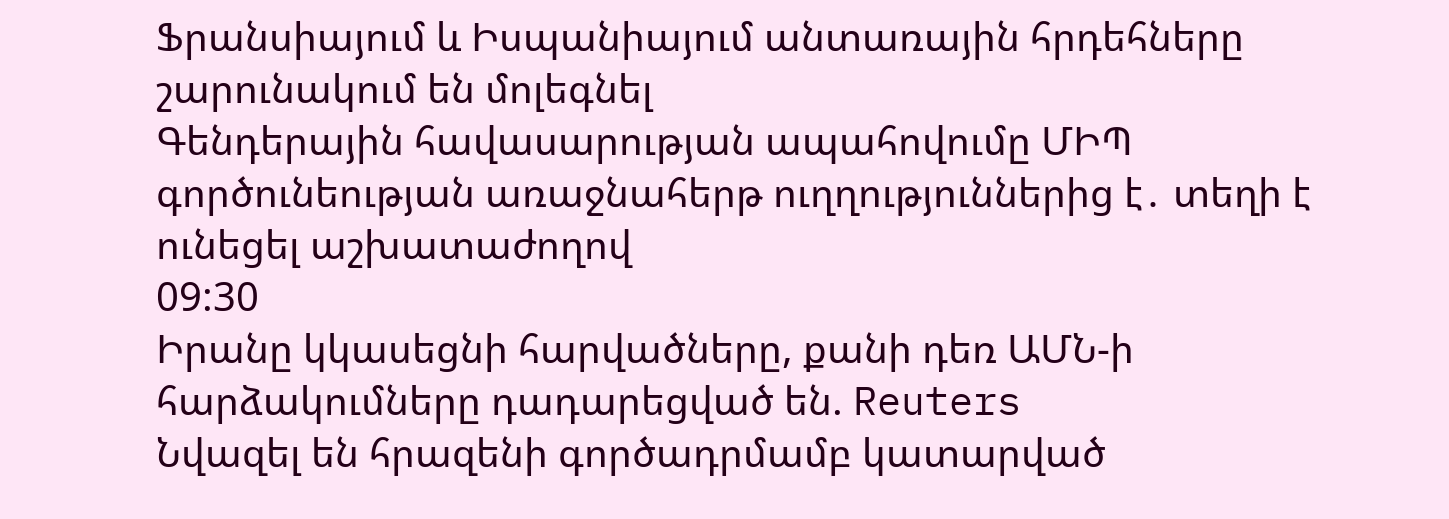Ֆրանսիայում և Իսպանիայում անտառային հրդեհները շարունակում են մոլեգնել
Գենդերային հավասարության ապահովումը ՄԻՊ գործունեության առաջնահերթ ուղղություններից է․ տեղի է ունեցել աշխատաժողով
09:30
Իրանը կկասեցնի հարվածները, քանի դեռ ԱՄՆ-ի հարձակումները դադարեցված են. Reuters
Նվազել են հրազենի գործադրմամբ կատարված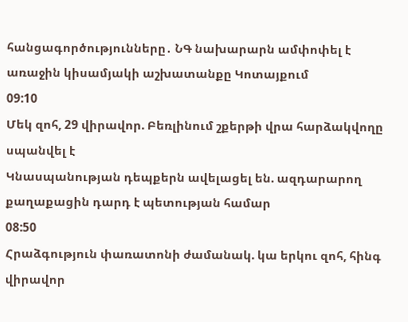հանցագործությունները․ ՆԳ նախարարն ամփոփել է առաջին կիսամյակի աշխատանքը Կոտայքում
09:10
Մեկ զոհ, 29 վիրավոր. Բեռլինում շքերթի վրա հարձակվողը սպանվել է
Կնասպանության դեպքերն ավելացել են. ազդարարող քաղաքացին դարդ է պետության համար
08:50
Հրաձգություն փառատոնի ժամանակ. կա երկու զոհ, հինգ վիրավոր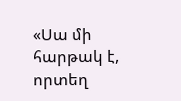«Սա մի հարթակ է, որտեղ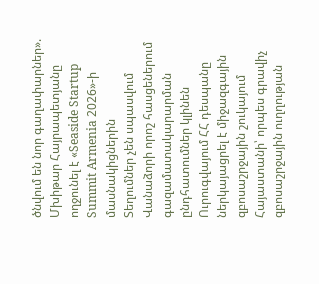ծնվում են նոր գաղափարներ». Մխիթար Հայրապետյանը ողջունել է «Seaside Startup Summit Armenia 2026»-ի մասնակիցներին
Տեղումներ չեն սպասվում
Վանաձորի որոշ հասցեներում գազամատակարարման ընդհատումներ կլինեն
Ուրուգվայում ՀՀ դեսպանը ներկայացրել է միջազգային զբոսաշրջային շուկայում Հայաստանի՝ որպես գրավիչ զբոսաշրջային ուղղության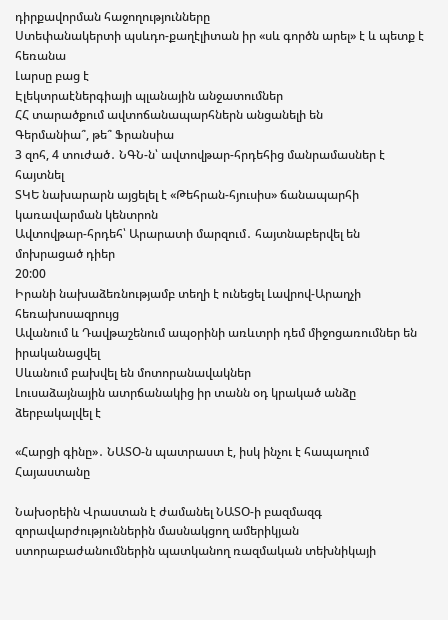դիրքավորման հաջողությունները
Ստեփանակերտի պսևդո-քաղէլիտան իր «սև գործն արել» է և պետք է հեռանա
Լարսը բաց է
Էլեկտրաէներգիայի պլանային անջատումներ
ՀՀ տարածքում ավտոճանապարհներն անցանելի են
Գերմանիա՞, թե՞ Ֆրանսիա
3 զոհ, 4 տուժած․ ՆԳՆ-ն՝ ավտովթար-հրդեհից մանրամասներ է հայտնել
ՏԿԵ նախարարն այցելել է «Թեհրան-հյուսիս» ճանապարհի կառավարման կենտրոն
Ավտովթար-հրդեհ՝ Արարատի մարզում․ հայտնաբերվել են մոխրացած դիեր
20:00
Իրանի նախաձեռնությամբ տեղի է ունեցել Լավրով-Արաղչի հեռախոսազրույց
Ավանում և Դավթաշենում ապօրինի առևտրի դեմ միջոցառումներ են իրականացվել
Սևանում բախվել են մոտորանավակներ
Լուսաձայնային ատրճանակից իր տանն օդ կրակած անձը ձերբակալվել է

«Հարցի գինը»․ ՆԱՏՕ-ն պատրաստ է, իսկ ինչու է հապաղում Հայաստանը

Նախօրեին Վրաստան է ժամանել ՆԱՏՕ-ի բազմազգ զորավարժություններին մասնակցող ամերիկյան ստորաբաժանումներին պատկանող ռազմական տեխնիկայի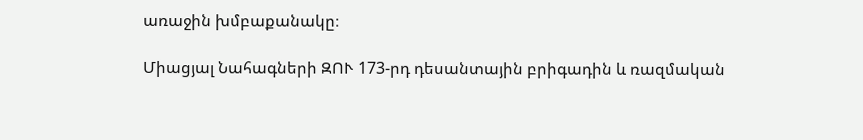առաջին խմբաքանակը։

Միացյալ Նահագների ԶՈՒ 173-րդ դեսանտային բրիգադին և ռազմական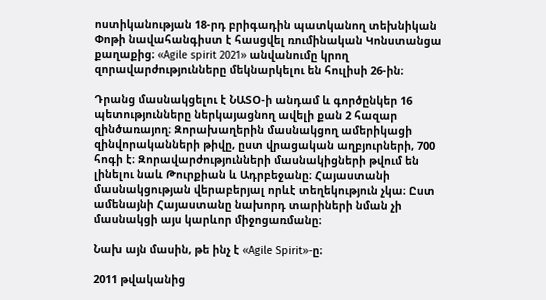ոստիկանության 18-րդ բրիգադին պատկանող տեխնիկան Փոթի նավահանգիստ է հասցվել ռումինական Կոնստանցա քաղաքից։ «Agile spirit 2021» անվանումը կրող զորավարժությունները մեկնարկելու են հուլիսի 26-ին։

Դրանց մասնակցելու է ՆԱՏՕ-ի անդամ և գործընկեր 16 պետությունները ներկայացնող ավելի քան 2 հազար զինծառայող։ Զորախաղերին մասնակցող ամերիկացի զինվորականների թիվը, ըստ վրացական աղբյուրների, 700 հոգի է։ Զորավարժությունների մասնակիցների թվում են լինելու նաև Թուրքիան և Ադրբեջանը։ Հայաստանի մասնակցության վերաբերյալ որևէ տեղեկություն չկա։ Ըստ ամենայնի Հայաստանը նախորդ տարիների նման չի մասնակցի այս կարևոր միջոցառմանը։

Նախ այն մասին, թե ինչ է «Agile Spirit»-ը։

2011 թվականից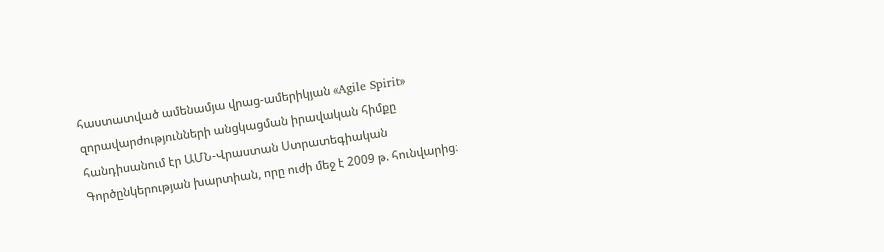հաստատված ամենամյա վրաց-ամերիկյան «Agile Spirit» զորավարժությունների անցկացման իրավական հիմքը հանդիսանում էր ԱՄՆ-Վրաստան Ստրատեգիական Գործընկերության խարտիան, որը ուժի մեջ է 2009 թ. հունվարից։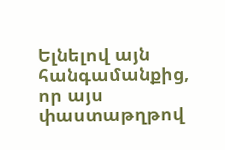Ելնելով այն հանգամանքից, որ այս փաստաթղթով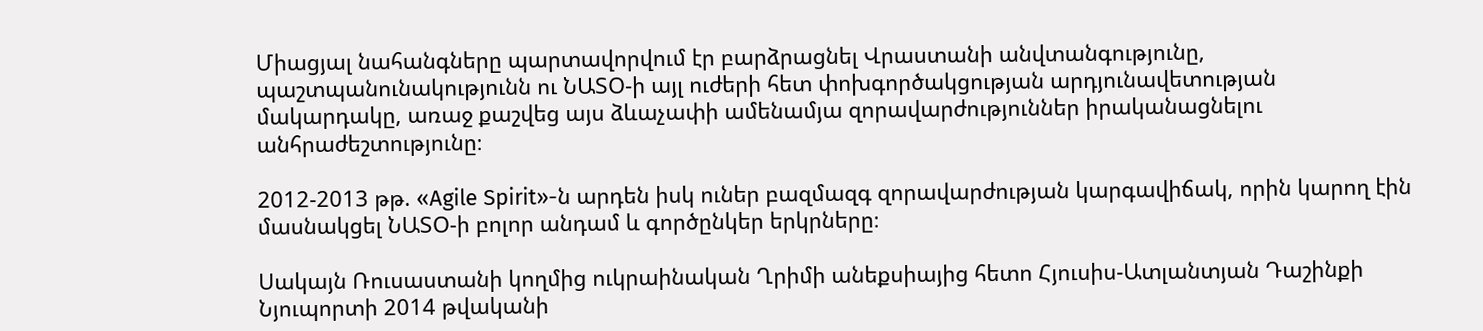Միացյալ նահանգները պարտավորվում էր բարձրացնել Վրաստանի անվտանգությունը, պաշտպանունակությունն ու ՆԱՏՕ-ի այլ ուժերի հետ փոխգործակցության արդյունավետության մակարդակը, առաջ քաշվեց այս ձևաչափի ամենամյա զորավարժություններ իրականացնելու անհրաժեշտությունը։

2012-2013 թթ. «Agile Spirit»-ն արդեն իսկ ուներ բազմազգ զորավարժության կարգավիճակ, որին կարող էին մասնակցել ՆԱՏՕ-ի բոլոր անդամ և գործընկեր երկրները։

Սակայն Ռուսաստանի կողմից ուկրաինական Ղրիմի անեքսիայից հետո Հյուսիս-Ատլանտյան Դաշինքի Նյուպորտի 2014 թվականի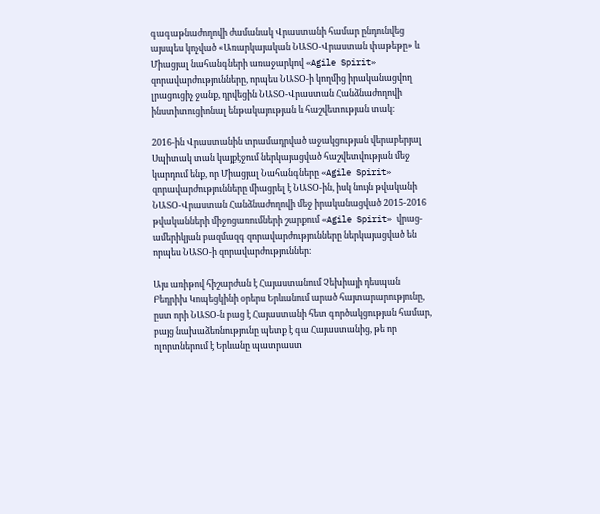գագաթնաժողովի ժամանակ Վրաստանի համար ընդունվեց այսպես կոչված «Առարկայական ՆԱՏՕ-Վրաստան փաթեթը» և Միացյալ նահանգների առաջարկով «Agile Spirit» զորավարժությունները, որպես ՆԱՏՕ-ի կողմից իրականացվող լրացուցիչ ջանք, դրվեցին ՆԱՏՕ-Վրաստան Հանձնաժողովի ինստիտուցիոնալ ենթակայության և հաշվետության տակ։

2016-ին Վրաստանին տրամադրված աջակցության վերաբերյալ Սպիտակ տան կայքէջում ներկայացված հաշվետվության մեջ կարդում ենք, որ Միացյալ Նահանգները «Agile Spirit» զորավարժությունները միացրել է ՆԱՏՕ-ին, իսկ նույն թվականի ՆԱՏՕ-Վրաստան Հանձնաժողովի մեջ իրականացված 2015-2016 թվականների միջոցառումների շարքում «Agile Spirit» վրաց-ամերիկյան բազմազգ զորավարժությունները ներկայացված են որպես ՆԱՏՕ-ի զորավարժություններ։

Այս առիթով հիշարժան է Հայաստանում Չեխիայի դեսպան Բեդրիխ Կոպեցկինի օրերս Երևանում արած հայտարարությունը, ըստ որի ՆԱՏՕ-ն բաց է Հայաստանի հետ գործակցության համար, բայց նախաձեռնությունը պետք է գա Հայաստանից, թե որ ոլորտներում է Երևանը պատրաստ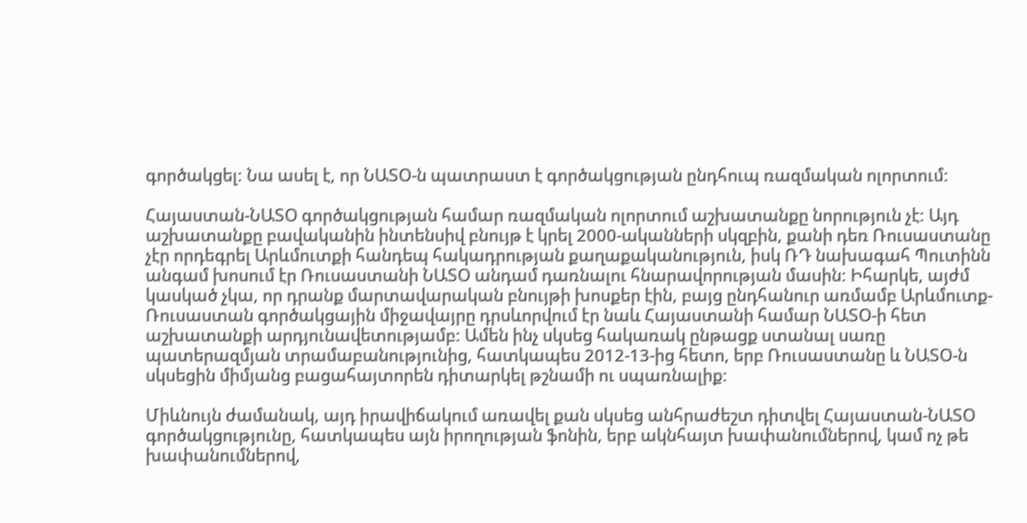գործակցել: Նա ասել է, որ ՆԱՏՕ-ն պատրաստ է գործակցության ընդհուպ ռազմական ոլորտում:

Հայաստան-ՆԱՏՕ գործակցության համար ռազմական ոլորտում աշխատանքը նորություն չէ: Այդ աշխատանքը բավականին ինտենսիվ բնույթ է կրել 2000-ականների սկզբին, քանի դեռ Ռուսաստանը չէր որդեգրել Արևմուտքի հանդեպ հակադրության քաղաքականություն, իսկ ՌԴ նախագահ Պուտինն անգամ խոսում էր Ռուսաստանի ՆԱՏՕ անդամ դառնալու հնարավորության մասին: Իհարկե, այժմ կասկած չկա, որ դրանք մարտավարական բնույթի խոսքեր էին, բայց ընդհանուր առմամբ Արևմուտք-Ռուսաստան գործակցային միջավայրը դրսևորվում էր նաև Հայաստանի համար ՆԱՏՕ-ի հետ աշխատանքի արդյունավետությամբ: Ամեն ինչ սկսեց հակառակ ընթացք ստանալ սառը պատերազմյան տրամաբանությունից, հատկապես 2012-13-ից հետո, երբ Ռուսաստանը և ՆԱՏՕ-ն սկսեցին միմյանց բացահայտորեն դիտարկել թշնամի ու սպառնալիք:

Միևնույն ժամանակ, այդ իրավիճակում առավել քան սկսեց անհրաժեշտ դիտվել Հայաստան-ՆԱՏՕ գործակցությունը, հատկապես այն իրողության ֆոնին, երբ ակնհայտ խափանումներով, կամ ոչ թե խափանումներով,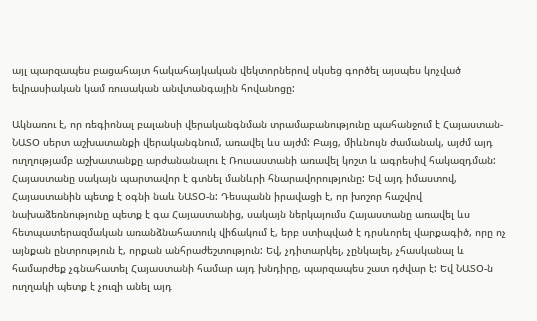այլ պարզապես բացահայտ հակահայկական վեկտորներով սկսեց գործել այսպես կոչված եվրասիական կամ ռուսական անվտանգային հովանոցը:

Ակնառու է, որ ռեգիոնալ բալանսի վերականգնման տրամաբանությունը պահանջում է Հայաստան-ՆԱՏՕ սերտ աշխատանքի վերականգնում, առավել ևս այժմ: Բայց, միևնույն ժամանակ, այժմ այդ ուղղությամբ աշխատանքը արժանանալու է Ռուսաստանի առավել կոշտ և ագրեսիվ հակազդման: Հայաստանը սակայն պարտավոր է գտնել մանևրի հնարավորությունը: Եվ այդ իմաստով, Հայաստանին պետք է օգնի նաև ՆԱՏՕ-ն: Դեսպանն իրավացի է, որ խոշոր հաշվով նախաձեռնությունը պետք է գա Հայաստանից, սակայն ներկայումս Հայաստանը առավել ևս հետպատերազմական առանձնահատուկ վիճակում է, երբ ստիպված է դրսևորել վարքագիծ, որը ոչ այնքան ընտրություն է, որքան անհրաժեշտություն: Եվ, չդիտարկել, չընկալել, չհասկանալ և համարժեք չգնահատել Հայաստանի համար այդ խնդիրը, պարզապես շատ դժվար է: Եվ ՆԱՏՕ-ն ուղղակի պետք է չուզի անել այդ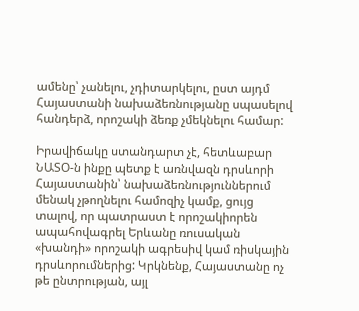ամենը՝ չանելու, չդիտարկելու, ըստ այդմ Հայաստանի նախաձեռնությանը սպասելով հանդերձ, որոշակի ձեռք չմեկնելու համար:

Իրավիճակը ստանդարտ չէ, հետևաբար ՆԱՏՕ-ն ինքը պետք է առնվազն դրսևորի Հայաստանին՝ նախաձեռնություններում մենակ չթողնելու համոզիչ կամք, ցույց տալով, որ պատրաստ է որոշակիորեն ապահովագրել Երևանը ռուսական «խանդի» որոշակի ագրեսիվ կամ ռիսկային դրսևորումներից: Կրկնենք, Հայաստանը ոչ թե ընտրության, այլ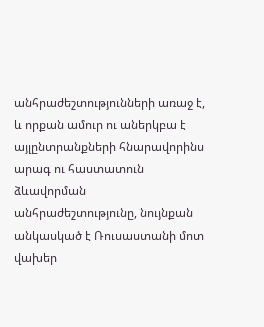անհրաժեշտությունների առաջ է, և որքան ամուր ու աներկբա է այլընտրանքների հնարավորինս արագ ու հաստատուն ձևավորման անհրաժեշտությունը, նույնքան անկասկած է Ռուսաստանի մոտ վախեր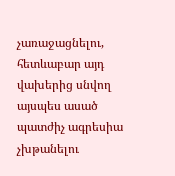չառաջացնելու, հետևաբար այդ վախերից սնվող այսպես ասած պատժիչ ագրեսիա չխթանելու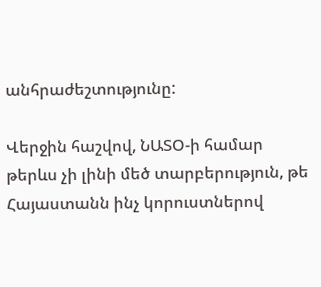անհրաժեշտությունը:

Վերջին հաշվով, ՆԱՏՕ-ի համար թերևս չի լինի մեծ տարբերություն, թե Հայաստանն ինչ կորուստներով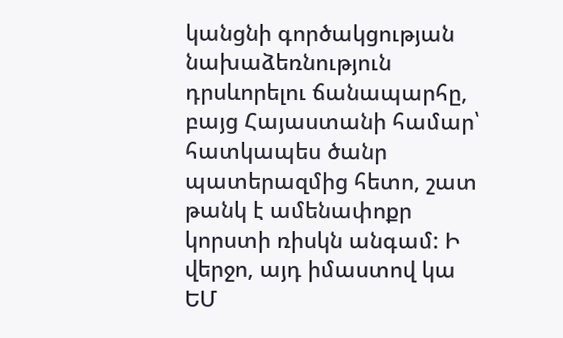կանցնի գործակցության նախաձեռնություն դրսևորելու ճանապարհը, բայց Հայաստանի համար՝ հատկապես ծանր պատերազմից հետո, շատ թանկ է ամենափոքր կորստի ռիսկն անգամ: Ի վերջո, այդ իմաստով կա ԵՄ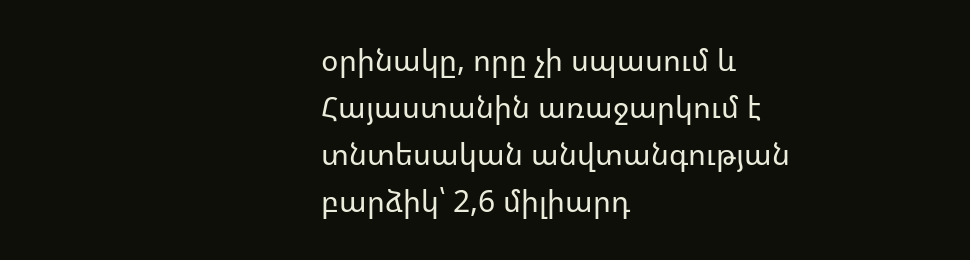օրինակը, որը չի սպասում և Հայաստանին առաջարկում է տնտեսական անվտանգության բարձիկ՝ 2,6 միլիարդ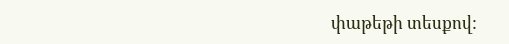փաթեթի տեսքով: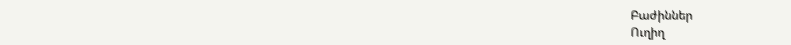Բաժիններ
Ուղիղ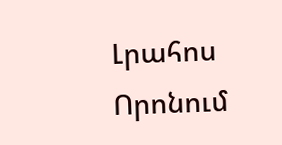Լրահոս
Որոնում